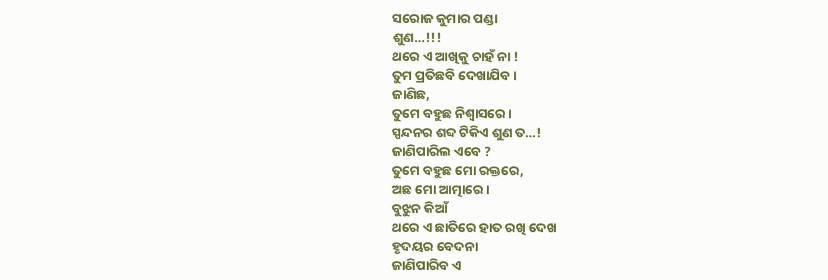ସରୋଜ କୁମାର ପଣ୍ଡା
ଶୁଣ…!!!
ଥରେ ଏ ଆଖିକୁ ଚାହଁ ନା !
ତୁମ ପ୍ରତିଛବି ଦେଖାଯିବ ।
ଜାଣିଛ,
ତୁମେ ବହୁଛ ନିଶ୍ୱାସରେ ।
ସ୍ପନ୍ଦନର ଶବ୍ଦ ଟିକିଏ ଶୁଣ ତ…!
ଜାଣିପାରିଲ ଏବେ ?
ତୁମେ ବହୁଛ ମୋ ରକ୍ତରେ,
ଅଛ ମୋ ଆତ୍ମାରେ ।
ବୁଝୁନ କିଆଁ
ଥରେ ଏ ଛାତିରେ ହାତ ରଖି ଦେଖ
ହୃଦୟର ବେଦନା
ଜାଣିପାରିବ ଏ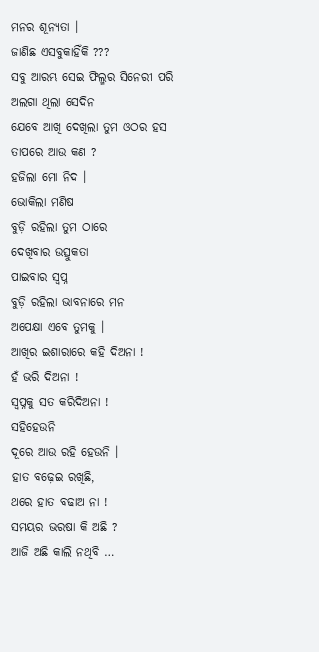ମନର ଶୂନ୍ୟତା ।
ଜାଣିଛ ଏସବୁକାହିଁକି ???
ସବୁ ଆରମ୍ଭ ସେଇ ଫିଲ୍ମର ସିନେରୀ ପରି
ଅଲଗା ଥିଲା ସେଦିନ
ଯେବେ ଆଖି ଦେଖିଲା ତୁମ ଓଠର ହସ
ତାପରେ ଆଉ କଣ ?
ହଜିଲା ମୋ ନିଦ ।
ଭୋକିଲା ମଣିଷ
ବୁଡ଼ି ରହିଲା ତୁମ ଠାରେ
ଦେଖିବାର ଉତ୍ସୁକତା
ପାଇବାର ସ୍ୱପ୍ନ
ବୁଡ଼ି ରହିଲା ଭାବନାରେ ମନ
ଅପେକ୍ଷା ଏବେ ତୁମକୁ ।
ଆଖିର ଇଶାରାରେ କହି ଦିଅନା !
ହଁ ଭରି ଦିଅନା !
ସ୍ୱପ୍ନକୁ ସତ କରିଦିଅନା !
ସହିହେଉନି
ଦୂରେ ଆଉ ରହି ହେଉନି ।
ହାତ ବଢ଼େଇ ରଖିଛି,
ଥରେ ହାତ ବଢାଅ ନା !
ସମୟର ଭରଷା କି ଅଛି ?
ଆଜି ଅଛି କାଲି ନଥିବି …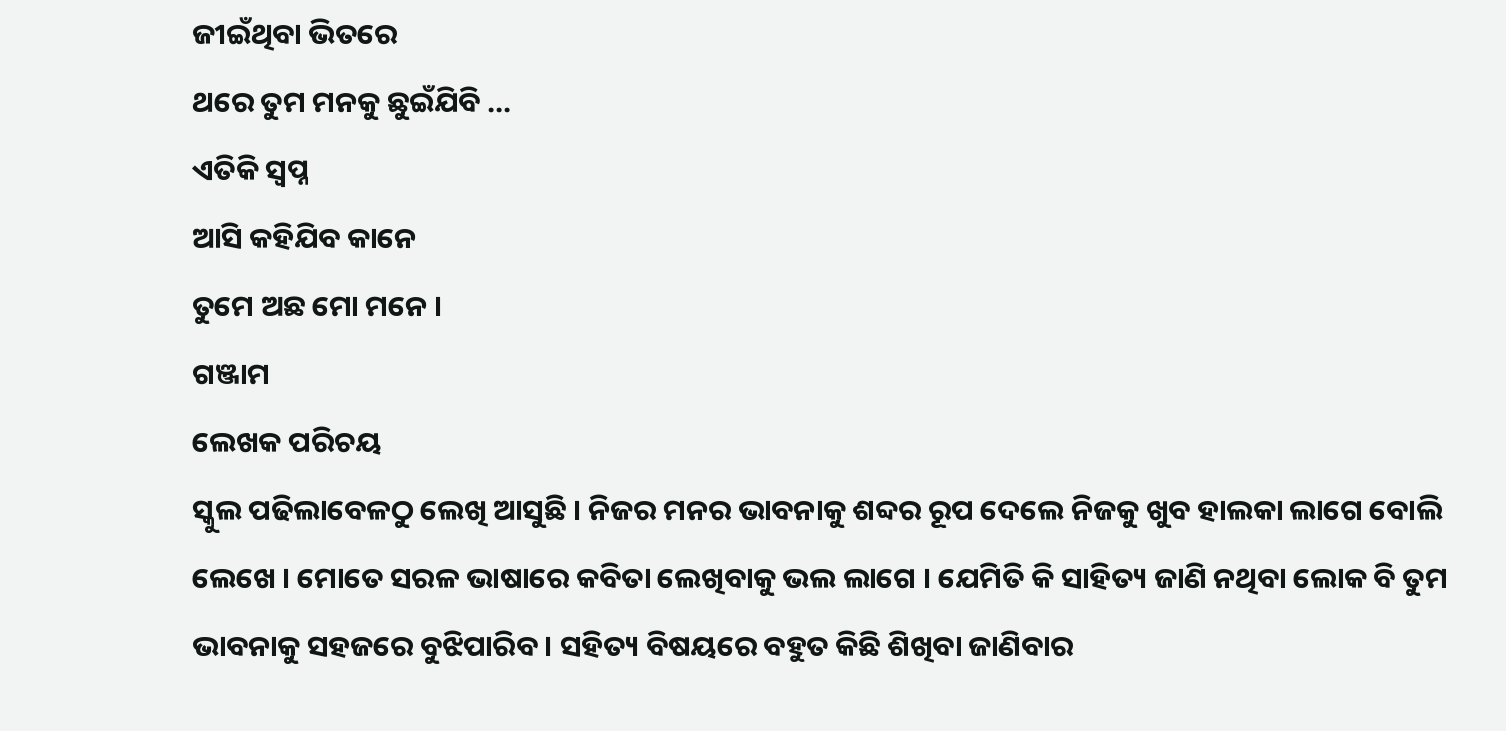ଜୀଇଁଥିବା ଭିତରେ
ଥରେ ତୁମ ମନକୁ ଛୁଇଁଯିବି …
ଏତିକି ସ୍ୱପ୍ନ
ଆସି କହିଯିବ କାନେ
ତୁମେ ଅଛ ମୋ ମନେ ।
ଗଞ୍ଜାମ
ଲେଖକ ପରିଚୟ
ସ୍କୁଲ ପଢିଲାବେଳଠୁ ଲେଖି ଆସୁଛି । ନିଜର ମନର ଭାବନାକୁ ଶବ୍ଦର ରୂପ ଦେଲେ ନିଜକୁ ଖୁବ ହାଲକା ଲାଗେ ବୋଲି ଲେଖେ । ମୋତେ ସରଳ ଭାଷାରେ କବିତା ଲେଖିବାକୁ ଭଲ ଲାଗେ । ଯେମିତି କି ସାହିତ୍ୟ ଜାଣି ନଥିବା ଲୋକ ବି ତୁମ ଭାବନାକୁ ସହଜରେ ବୁଝିପାରିବ । ସହିତ୍ୟ ବିଷୟରେ ବହୁତ କିଛି ଶିଖିବା ଜାଣିବାର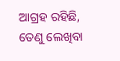ଆଗ୍ରହ ରହିଛି, ତେଣୁ ଲେଖିବା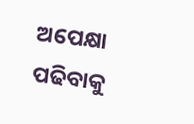ଅପେକ୍ଷା ପଢିବାକୁ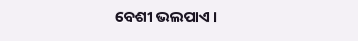ବେଶୀ ଭଲପାଏ ।